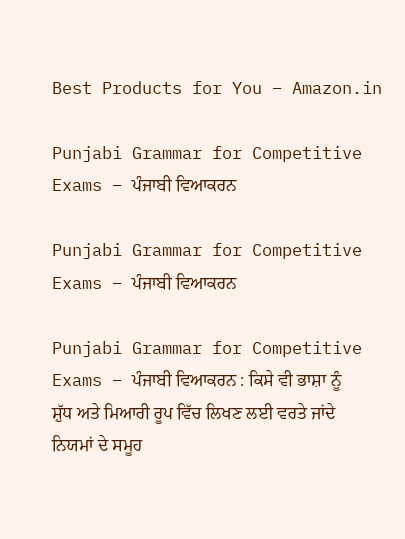Best Products for You – Amazon.in

Punjabi Grammar for Competitive Exams – ਪੰਜਾਬੀ ਵਿਆਕਰਨ

Punjabi Grammar for Competitive Exams – ਪੰਜਾਬੀ ਵਿਆਕਰਨ

Punjabi Grammar for Competitive Exams – ਪੰਜਾਬੀ ਵਿਆਕਰਨ : ਕਿਸੇ ਵੀ ਭਾਸ਼ਾ ਨੂੰ ਸ਼ੁੱਧ ਅਤੇ ਮਿਆਰੀ ਰੂਪ ਵਿੱਚ ਲਿਖਣ ਲਈ ਵਰਤੇ ਜਾਂਦੇ ਨਿਯਮਾਂ ਦੇ ਸਮੂਹ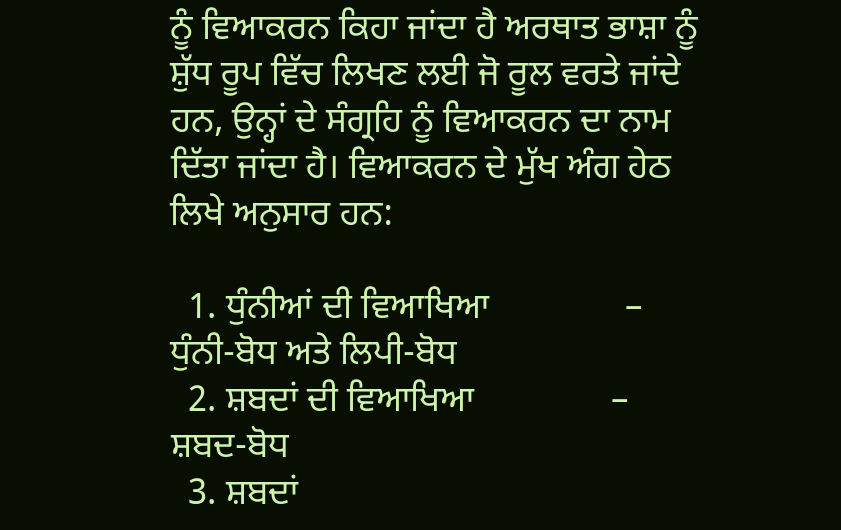ਨੂੰ ਵਿਆਕਰਨ ਕਿਹਾ ਜਾਂਦਾ ਹੈ ਅਰਥਾਤ ਭਾਸ਼ਾ ਨੂੰ ਸ਼ੁੱਧ ਰੂਪ ਵਿੱਚ ਲਿਖਣ ਲਈ ਜੋ ਰੂਲ ਵਰਤੇ ਜਾਂਦੇ ਹਨ, ਉਨ੍ਹਾਂ ਦੇ ਸੰਗ੍ਰਹਿ ਨੂੰ ਵਿਆਕਰਨ ਦਾ ਨਾਮ ਦਿੱਤਾ ਜਾਂਦਾ ਹੈ। ਵਿਆਕਰਨ ਦੇ ਮੁੱਖ ਅੰਗ ਹੇਠ ਲਿਖੇ ਅਨੁਸਾਰ ਹਨ:

  1. ਧੁੰਨੀਆਂ ਦੀ ਵਿਆਖਿਆ               –   ਧੁੰਨੀ-ਬੋਧ ਅਤੇ ਲਿਪੀ-ਬੋਧ
  2. ਸ਼ਬਦਾਂ ਦੀ ਵਿਆਖਿਆ               –    ਸ਼ਬਦ-ਬੋਧ
  3. ਸ਼ਬਦਾਂ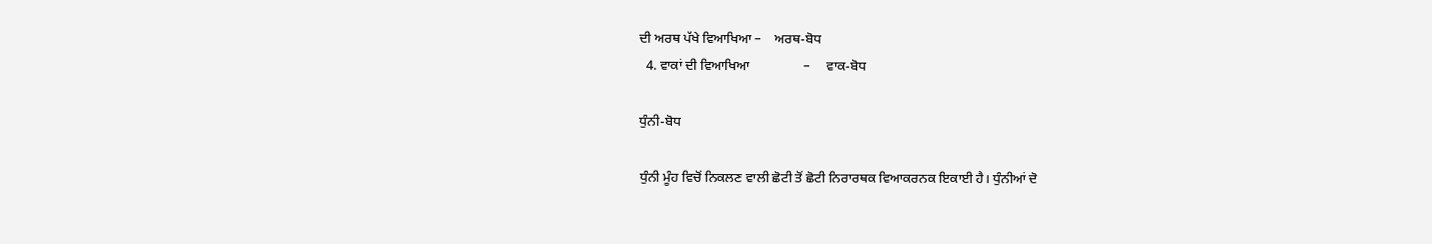ਦੀ ਅਰਥ ਪੱਖੇ ਵਿਆਖਿਆ –    ਅਰਥ-ਬੋਧ
  4. ਵਾਕਾਂ ਦੀ ਵਿਆਖਿਆ                –     ਵਾਕ-ਬੋਧ

ਧੁੰਨੀ-ਬੋਧ

ਧੁੰਨੀ ਮੂੰਹ ਵਿਚੋਂ ਨਿਕਲਣ ਵਾਲੀ ਛੋਟੀ ਤੋਂ ਛੋਟੀ ਨਿਰਾਰਥਕ ਵਿਆਕਰਨਕ ਇਕਾਈ ਹੈ। ਧੁੰਨੀਆਂ ਦੋ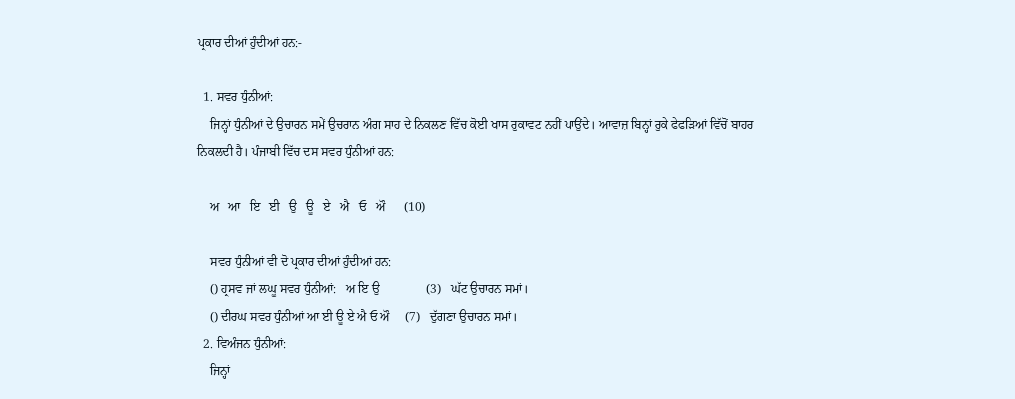ਪ੍ਰਕਾਰ ਦੀਆਂ ਹੁੰਦੀਆਂ ਹਨ:-

  1. ਸਵਰ ਧੁੰਨੀਆਂ:
    ਜਿਨ੍ਹਾਂ ਧੁੰਨੀਆਂ ਦੇ ਉਚਾਰਨ ਸਮੇਂ ਉਚਰਾਨ ਅੰਗ ਸਾਹ ਦੇ ਨਿਕਲਣ ਵਿੱਚ ਕੋਈ ਖਾਸ ਰੁਕਾਵਟ ਨਹੀਂ ਪਾਉਂਦੇ। ਆਵਾਜ਼ ਬਿਨ੍ਹਾਂ ਰੁਕੇ ਫੇਫੜਿਆਂ ਵਿੱਚੋਂ ਬਾਹਰ ਨਿਕਲਦੀ ਹੈ। ਪੰਜਾਬੀ ਵਿੱਚ ਦਸ ਸਵਰ ਧੁੰਨੀਆਂ ਹਨ:

    ਅ   ਆ   ਇ   ਈ   ਉ   ਊ   ਏ   ਐ   ਓ   ਔ      (10)

    ਸਵਰ ਧੁੰਨੀਆਂ ਵੀ ਦੋ ਪ੍ਰਕਾਰ ਦੀਆਂ ਹੁੰਦੀਆਂ ਹਨ:
    () ਹ੍ਰਸਵ ਜਾਂ ਲਘੂ ਸਵਰ ਧੁੰਨੀਆਂ:   ਅ ਇ ਉ               (3)   ਘੱਟ ਉਚਾਰਨ ਸਮਾਂ।
    () ਦੀਰਘ ਸਵਰ ਧੁੰਨੀਆਂ ਆ ਈ ਊ ਏ ਐ ਓ ਔ     (7)   ਦੁੱਗਣਾ ਉਚਾਰਨ ਸਮਾਂ।
  2. ਵਿਅੰਜਨ ਧੁੰਨੀਆਂ:
    ਜਿਨ੍ਹਾਂ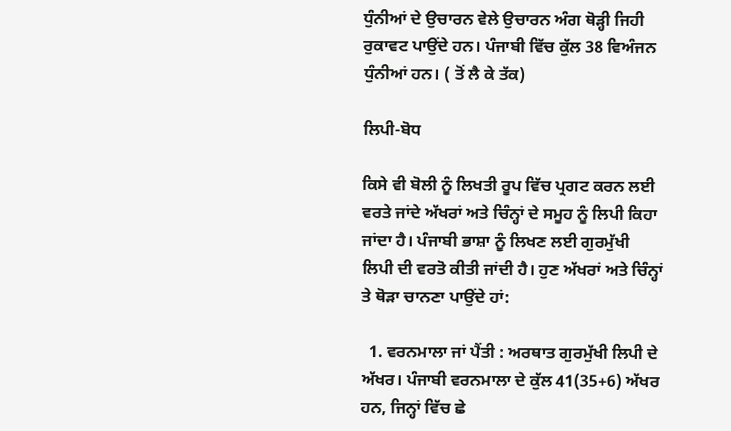ਧੁੰਨੀਆਂ ਦੇ ਉਚਾਰਨ ਵੇਲੇ ਉਚਾਰਨ ਅੰਗ ਥੋੜ੍ਹੀ ਜਿਹੀ ਰੁਕਾਵਟ ਪਾਉਂਦੇ ਹਨ। ਪੰਜਾਬੀ ਵਿੱਚ ਕੁੱਲ 38 ਵਿਅੰਜਨ ਧੁੰਨੀਆਂ ਹਨ। ( ਤੋਂ ਲੈ ਕੇ ਤੱਕ)

ਲਿਪੀ-ਬੋਧ

ਕਿਸੇ ਵੀ ਬੋਲੀ ਨੂੰ ਲਿਖਤੀ ਰੂਪ ਵਿੱਚ ਪ੍ਰਗਟ ਕਰਨ ਲਈ ਵਰਤੇ ਜਾਂਦੇ ਅੱਖਰਾਂ ਅਤੇ ਚਿੰਨ੍ਹਾਂ ਦੇ ਸਮੂਹ ਨੂੰ ਲਿਪੀ ਕਿਹਾ ਜਾਂਦਾ ਹੈ। ਪੰਜਾਬੀ ਭਾਸ਼ਾ ਨੂੰ ਲਿਖਣ ਲਈ ਗੁਰਮੁੱਖੀ ਲਿਪੀ ਦੀ ਵਰਤੋ ਕੀਤੀ ਜਾਂਦੀ ਹੈ। ਹੁਣ ਅੱਖਰਾਂ ਅਤੇ ਚਿੰਨ੍ਹਾਂ ਤੇ ਥੋੜਾ ਚਾਨਣਾ ਪਾਉਂਦੇ ਹਾਂ:

  1. ਵਰਨਮਾਲਾ ਜਾਂ ਪੈਂਤੀ : ਅਰਥਾਤ ਗੁਰਮੁੱਖੀ ਲਿਪੀ ਦੇ ਅੱਖਰ। ਪੰਜਾਬੀ ਵਰਨਮਾਲਾ ਦੇ ਕੁੱਲ 41(35+6) ਅੱਖਰ ਹਨ, ਜਿਨ੍ਹਾਂ ਵਿੱਚ ਛੇ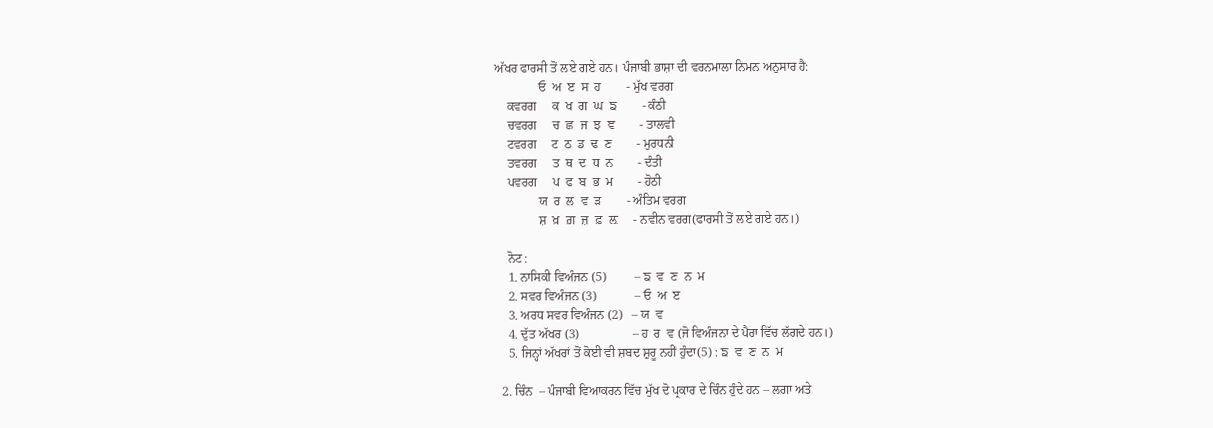ਅੱਖਰ ਫਾਰਸੀ ਤੋਂ ਲਏ ਗਏ ਹਨ। ਪੰਜਾਬੀ ਭਾਸ਼ਾ ਦੀ ਵਰਨਮਾਲਾ ਨਿਮਨ ਅਨੁਸਾਰ ਹੈ:
              ਓ  ਅ  ੲ  ਸ  ਹ        - ਮੁੱਖ ਵਰਗ
    ਕਵਰਗ     ਕ  ਖ  ਗ  ਘ  ਙ        - ਕੰਠੀ
    ਚਵਰਗ     ਚ  ਛ  ਜ  ਝ  ਞ        - ਤਾਲਵੀ
    ਟਵਰਗ     ਟ  ਠ  ਡ  ਢ  ਣ        - ਮੁਰਧਨੀ
    ਤਵਰਗ     ਤ  ਥ  ਦ  ਧ  ਨ        - ਦੰਤੀ
    ਪਵਰਗ     ਪ  ਫ  ਬ  ਭ  ਮ        - ਹੋਠੀ
              ਯ  ਰ  ਲ  ਵ  ੜ        - ਅੰਤਿਮ ਵਰਗ
              ਸ਼  ਖ਼  ਗ਼  ਜ਼  ਫ਼  ਲ਼     - ਨਵੀਨ ਵਰਗ(ਫਾਰਸੀ ਤੋਂ ਲਏ ਗਏ ਹਨ।)

    ਨੋਟ :
    1. ਨਾਸਿਕੀ ਵਿਅੰਜਨ (5)         – ਙ  ਵ  ਣ  ਨ  ਮ
    2. ਸਵਰ ਵਿਅੰਜਨ (3)            – ਓ  ਅ  ੲ
    3. ਅਰਧ ਸਵਰ ਵਿਅੰਜਨ (2)   – ਯ  ਵ
    4. ਦੁੱਤ ਅੱਖਰ (3)                 – ਹ  ਰ  ਵ (ਜੋ ਵਿਅੰਜਨਾ ਦੇ ਪੈਰਾ ਵਿੱਚ ਲੱਗਦੇ ਹਨ।)
    5. ਜਿਨ੍ਹਾਂ ਅੱਖਰਾਂ ਤੋਂ ਕੋਈ ਵੀ ਸ਼ਬਦ ਸ਼ੁਰੂ ਨਹੀਂ ਹੁੰਦਾ(5) : ਙ  ਵ  ਣ  ਨ  ਮ

  2. ਚਿੰਨ  – ਪੰਜਾਬੀ ਵਿਆਕਰਨ ਵਿੱਚ ਮੁੱਖ ਦੋ ਪ੍ਰਕਾਰ ਦੇ ਚਿੰਨ ਹੁੰਦੇ ਹਨ – ਲਗਾ ਅਤੇ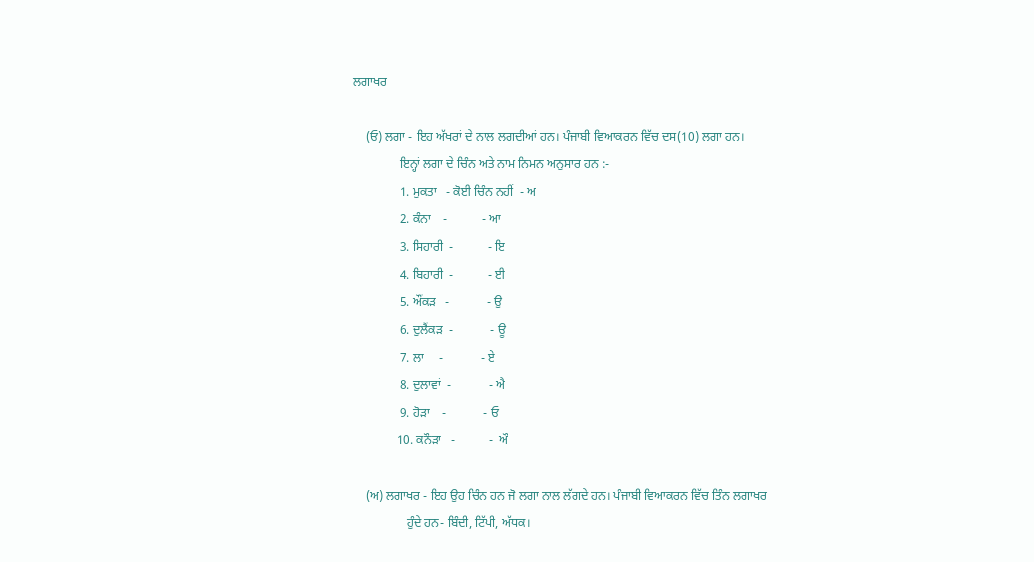ਲਗਾਖਰ

    (ਓ) ਲਗਾ - ਇਹ ਅੱਖਰਾਂ ਦੇ ਨਾਲ ਲਗਦੀਆਂ ਹਨ। ਪੰਜਾਬੀ ਵਿਆਕਰਨ ਵਿੱਚ ਦਸ(10) ਲਗਾ ਹਨ।
               ਇਨ੍ਹਾਂ ਲਗਾ ਦੇ ਚਿੰਨ ਅਤੇ ਨਾਮ ਨਿਮਨ ਅਨੁਸਾਰ ਹਨ :-
               1. ਮੁਕਤਾ   - ਕੋਈ ਚਿੰਨ ਨਹੀਂ  - ਅ
               2. ਕੰਨਾ    -           - ਆ
               3. ਸਿਹਾਰੀ  -           - ਇ
               4. ਬਿਹਾਰੀ  -           - ਈ
               5. ਔਂਕੜ   -            - ਉ
               6. ਦੁਲੈਂਕੜ  -            - ਊ
               7. ਲਾ     -            - ਏ
               8. ਦੁਲਾਵਾਂ  -            - ਐ
               9. ਹੋੜਾ    -            - ਓ
              10. ਕਨੌੜਾ   -           -  ਔ

    (ਅ) ਲਗਾਖਰ - ਇਹ ਉਹ ਚਿੰਨ ਹਨ ਜੋ ਲਗਾ ਨਾਲ ਲੱਗਦੇ ਹਨ। ਪੰਜਾਬੀ ਵਿਆਕਰਨ ਵਿੱਚ ਤਿੰਨ ਲਗਾਖਰ
                 ਹੁੰਦੇ ਹਨ- ਬਿੰਦੀ, ਟਿੱਪੀ, ਅੱਧਕ।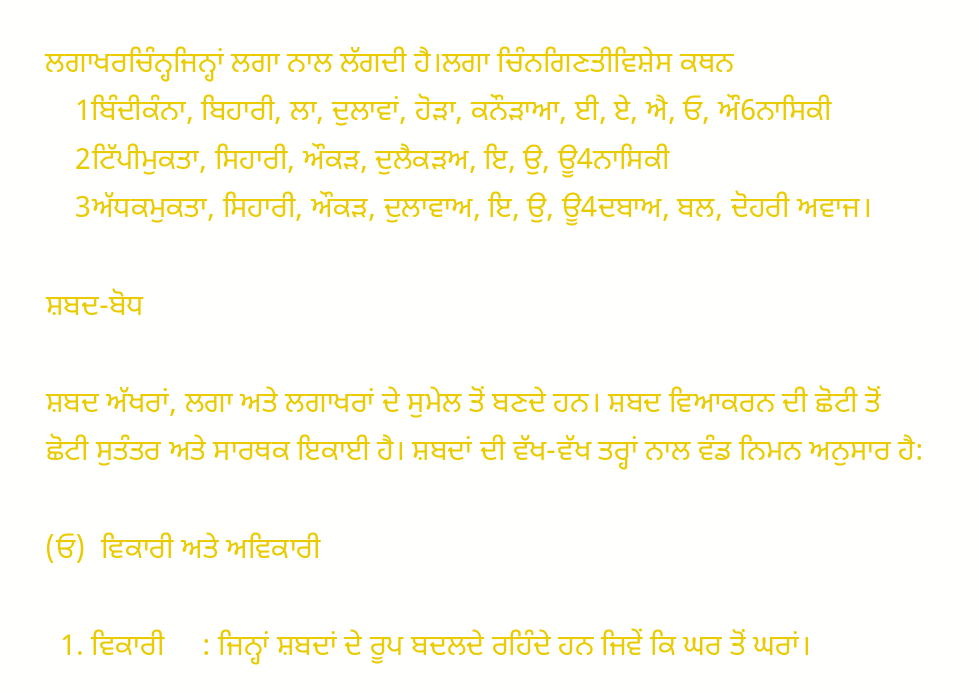ਲਗਾਖਰਚਿੰਨ੍ਹਜਿਨ੍ਹਾਂ ਲਗਾ ਨਾਲ ਲੱਗਦੀ ਹੈ।ਲਗਾ ਚਿੰਨਗਿਣਤੀਵਿਸ਼ੇਸ ਕਥਨ
    1ਬਿੰਦੀਕੰਨਾ, ਬਿਹਾਰੀ, ਲਾ, ਦੁਲਾਵਾਂ, ਹੋੜਾ, ਕਨੌੜਾਆ, ਈ, ਏ, ਐ, ਓ, ਔ6ਨਾਸਿਕੀ
    2ਟਿੱਪੀਮੁਕਤਾ, ਸਿਹਾਰੀ, ਔਕੜ, ਦੁਲੈਕੜਅ, ਇ, ਉ, ਊ4ਨਾਸਿਕੀ
    3ਅੱਧਕਮੁਕਤਾ, ਸਿਹਾਰੀ, ਔਕੜ, ਦੁਲਾਵਾਅ, ਇ, ਉ, ਊ4ਦਬਾਅ, ਬਲ, ਦੋਹਰੀ ਅਵਾਜ।

ਸ਼ਬਦ-ਬੋਧ

ਸ਼ਬਦ ਅੱਖਰਾਂ, ਲਗਾ ਅਤੇ ਲਗਾਖਰਾਂ ਦੇ ਸੁਮੇਲ ਤੋਂ ਬਣਦੇ ਹਨ। ਸ਼ਬਦ ਵਿਆਕਰਨ ਦੀ ਛੋਟੀ ਤੋਂ ਛੋਟੀ ਸੁਤੰਤਰ ਅਤੇ ਸਾਰਥਕ ਇਕਾਈ ਹੈ। ਸ਼ਬਦਾਂ ਦੀ ਵੱਖ-ਵੱਖ ਤਰ੍ਹਾਂ ਨਾਲ ਵੰਡ ਨਿਮਨ ਅਨੁਸਾਰ ਹੈ:

(ਓ)  ਵਿਕਾਰੀ ਅਤੇ ਅਵਿਕਾਰੀ

  1. ਵਿਕਾਰੀ     : ਜਿਨ੍ਹਾਂ ਸ਼ਬਦਾਂ ਦੇ ਰੂਪ ਬਦਲਦੇ ਰਹਿੰਦੇ ਹਨ ਜਿਵੇਂ ਕਿ ਘਰ ਤੋਂ ਘਰਾਂ।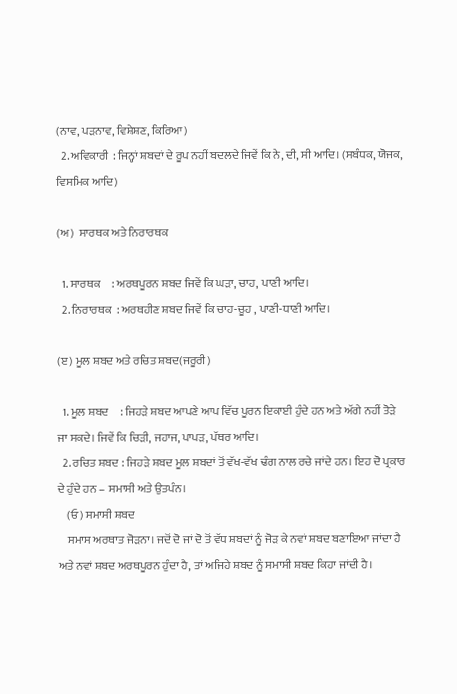(ਨਾਵ, ਪੜਨਾਵ, ਵਿਸ਼ੇਸ਼ਣ, ਕਿਰਿਆ)
  2. ਅਵਿਕਾਰੀ  : ਜਿਨ੍ਹਾਂ ਸ਼ਬਦਾਂ ਦੇ ਰੂਪ ਨਹੀਂ ਬਦਲਦੇ ਜਿਵੇਂ ਕਿ ਨੇ, ਦੀ, ਸੀ ਆਦਿ। (ਸਬੰਧਕ, ਯੋਜਕ, ਵਿਸਮਿਕ ਆਦਿ)

(ਅ)  ਸਾਰਥਕ ਅਤੇ ਨਿਰਾਰਥਕ

  1. ਸਾਰਥਕ     : ਅਰਥਪੂਰਨ ਸ਼ਬਦ ਜਿਵੇਂ ਕਿ ਘੜਾ, ਚਾਹ, ਪਾਣੀ ਆਦਿ।
  2. ਨਿਰਾਰਥਕ  : ਅਰਥਹੀਣ ਸ਼ਬਦ ਜਿਵੇਂ ਕਿ ਚਾਹ-ਚੂਹ , ਪਾਣੀ-ਧਾਣੀ ਆਦਿ।

(ੲ) ਮੂਲ ਸ਼ਬਦ ਅਤੇ ਰਚਿਤ ਸ਼ਬਦ(ਜਰੂਰੀ)

  1. ਮੂਲ ਸ਼ਬਦ     : ਜਿਹੜੇ ਸ਼ਬਦ ਆਪਣੇ ਆਪ ਵਿੱਚ ਪੂਰਨ ਇਕਾਈ ਹੁੰਦੇ ਹਨ ਅਤੇ ਅੱਗੇ ਨਹੀਂ ਤੋੜੇ ਜਾ ਸਕਦੇ। ਜਿਵੇਂ ਕਿ ਚਿੜੀ, ਜਹਾਜ, ਪਾਪੜ, ਪੱਥਰ ਆਦਿ।
  2. ਰਚਿਤ ਸ਼ਬਦ : ਜਿਹੜੇ ਸ਼ਬਦ ਮੂਲ ਸ਼ਬਦਾਂ ਤੋਂ ਵੱਖ-ਵੱਖ ਢੰਗ ਨਾਲ ਰਚੇ ਜਾਂਦੇ ਹਨ। ਇਹ ਦੋ ਪ੍ਰਕਾਰ ਦੇ ਹੁੰਦੇ ਹਨ – ਸਮਾਸੀ ਅਤੇ ਉਤਪੰਨ।
    (ਓ) ਸਮਾਸੀ ਸ਼ਬਦ
    ਸਮਾਸ ਅਰਥਾਤ ਜੋੜਨਾ। ਜਦੋਂ ਦੋ ਜਾਂ ਦੋ ਤੋਂ ਵੱਧ ਸ਼ਬਦਾਂ ਨੂੰ ਜੋੜ ਕੇ ਨਵਾਂ ਸ਼ਬਦ ਬਣਾਇਆ ਜਾਂਦਾ ਹੈ ਅਤੇ ਨਵਾਂ ਸ਼ਬਦ ਅਰਥਪੂਰਨ ਹੁੰਦਾ ਹੈ, ਤਾਂ ਅਜਿਹੇ ਸ਼ਬਦ ਨੂੰ ਸਮਾਸੀ ਸ਼ਬਦ ਕਿਹਾ ਜਾਂਦੀ ਹੈ।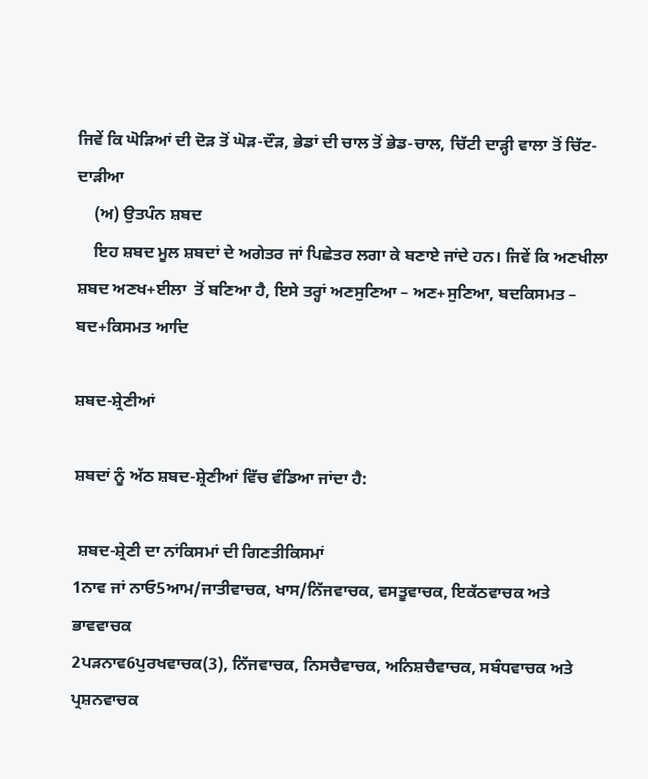ਜਿਵੇਂ ਕਿ ਘੋੜਿਆਂ ਦੀ ਦੋੜ ਤੋਂ ਘੋੜ-ਦੌੜ, ਭੇਡਾਂ ਦੀ ਚਾਲ ਤੋਂ ਭੇਡ-ਚਾਲ, ਚਿੱਟੀ ਦਾੜ੍ਹੀ ਵਾਲਾ ਤੋਂ ਚਿੱਟ-ਦਾੜੀਆ
    (ਅ) ਉਤਪੰਨ ਸ਼ਬਦ
    ਇਹ ਸ਼ਬਦ ਮੂਲ ਸ਼ਬਦਾਂ ਦੇ ਅਗੇਤਰ ਜਾਂ ਪਿਛੇਤਰ ਲਗਾ ਕੇ ਬਣਾਏ ਜਾਂਦੇ ਹਨ। ਜਿਵੇਂ ਕਿ ਅਣਖੀਲਾ  ਸ਼ਬਦ ਅਣਖ+ਈਲਾ  ਤੋਂ ਬਣਿਆ ਹੈ, ਇਸੇ ਤਰ੍ਹਾਂ ਅਣਸੁਣਿਆ – ਅਣ+ਸੁਣਿਆ, ਬਦਕਿਸਮਤ – ਬਦ+ਕਿਸਮਤ ਆਦਿ

ਸ਼ਬਦ-ਸ਼੍ਰੇਣੀਆਂ

ਸ਼ਬਦਾਂ ਨੂੰ ਅੱਠ ਸ਼ਬਦ-ਸ਼੍ਰੇਣੀਆਂ ਵਿੱਚ ਵੰਡਿਆ ਜਾਂਦਾ ਹੈ:

 ਸ਼ਬਦ-ਸ਼੍ਰੇਣੀ ਦਾ ਨਾਂਕਿਸਮਾਂ ਦੀ ਗਿਣਤੀਕਿਸਮਾਂ
1ਨਾਵ ਜਾਂ ਨਾਓ5ਆਮ/ਜਾਤੀਵਾਚਕ, ਖਾਸ/ਨਿੱਜਵਾਚਕ, ਵਸਤੂਵਾਚਕ, ਇਕੱਠਵਾਚਕ ਅਤੇ ਭਾਵਵਾਚਕ
2ਪੜਨਾਵ6ਪੁਰਖਵਾਚਕ(3), ਨਿੱਜਵਾਚਕ, ਨਿਸਚੈਵਾਚਕ, ਅਨਿਸ਼ਚੈਵਾਚਕ, ਸਬੰਧਵਾਚਕ ਅਤੇ ਪ੍ਰਸ਼ਨਵਾਚਕ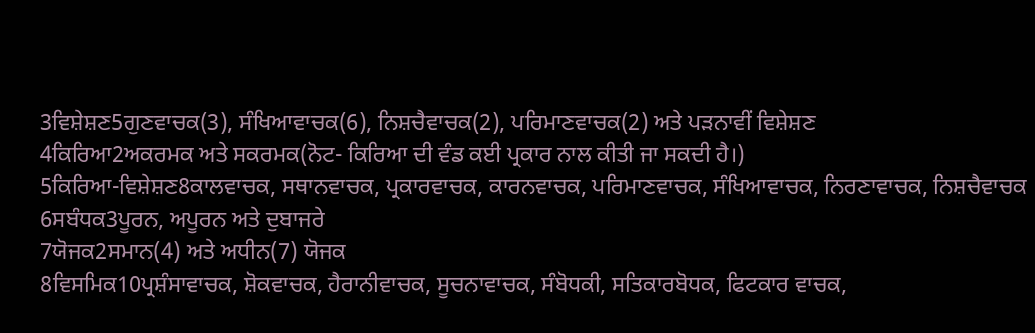3ਵਿਸ਼ੇਸ਼ਣ5ਗੁਣਵਾਚਕ(3), ਸੰਖਿਆਵਾਚਕ(6), ਨਿਸ਼ਚੈਵਾਚਕ(2), ਪਰਿਮਾਣਵਾਚਕ(2) ਅਤੇ ਪੜਨਾਵੀਂ ਵਿਸ਼ੇਸ਼ਣ
4ਕਿਰਿਆ2ਅਕਰਮਕ ਅਤੇ ਸਕਰਮਕ(ਨੋਟ- ਕਿਰਿਆ ਦੀ ਵੰਡ ਕਈ ਪ੍ਰਕਾਰ ਨਾਲ ਕੀਤੀ ਜਾ ਸਕਦੀ ਹੈ।)
5ਕਿਰਿਆ-ਵਿਸ਼ੇਸ਼ਣ8ਕਾਲਵਾਚਕ, ਸਥਾਨਵਾਚਕ, ਪ੍ਰਕਾਰਵਾਚਕ, ਕਾਰਨਵਾਚਕ, ਪਰਿਮਾਣਵਾਚਕ, ਸੰਖਿਆਵਾਚਕ, ਨਿਰਣਾਵਾਚਕ, ਨਿਸ਼ਚੈਵਾਚਕ
6ਸਬੰਧਕ3ਪੂਰਨ, ਅਪੂਰਨ ਅਤੇ ਦੁਬਾਜਰੇ
7ਯੋਜਕ2ਸਮਾਨ(4) ਅਤੇ ਅਧੀਨ(7) ਯੋਜਕ
8ਵਿਸਮਿਕ10ਪ੍ਰਸ਼ੰਸਾਵਾਚਕ, ਸ਼ੋਕਵਾਚਕ, ਹੈਰਾਨੀਵਾਚਕ, ਸੂਚਨਾਵਾਚਕ, ਸੰਬੋਧਕੀ, ਸਤਿਕਾਰਬੋਧਕ, ਫਿਟਕਾਰ ਵਾਚਕ,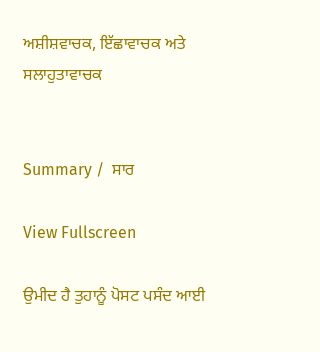ਅਸ਼ੀਸ਼ਵਾਚਕ, ਇੱਛਾਵਾਚਕ ਅਤੇ ਸਲਾਹੁਤਾਵਾਚਕ


Summary /  ਸਾਰ

View Fullscreen

ਉਮੀਦ ਹੈ ਤੁਹਾਨੂੰ ਪੋਸਟ ਪਸੰਦ ਆਈ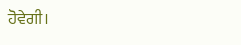ਹੋਵੇਗੀ।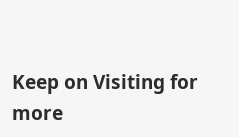Keep on Visiting for more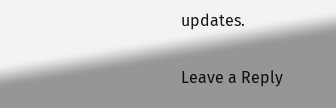updates.

Leave a Reply